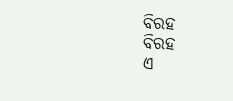ବିରହ
ବିରହ
ଏ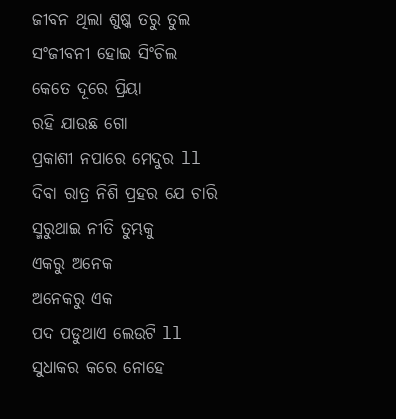ଜୀବନ ଥିଲା ଶୁଷ୍କ ତରୁ ତୁଲ
ସଂଜୀବନୀ ହୋଇ ସିଂଚିଲ
କେତେ ଦୂରେ ପ୍ରିୟା
ରହି ଯାଉଛ ଗୋ
ପ୍ରକାଶୀ ନପାରେ ମେଦୁର ll
ଦିବା ରାତ୍ର ନିଶି ପ୍ରହର ଯେ ଚାରି
ସ୍ମରୁଥାଇ ନୀତି ତୁମ୍ଭକୁ
ଏକରୁ ଅନେକ
ଅନେକରୁ ଏକ
ପଦ ପଡୁଥାଏ ଲେଉଟି ll
ସୁଧାକର କରେ ନୋହେ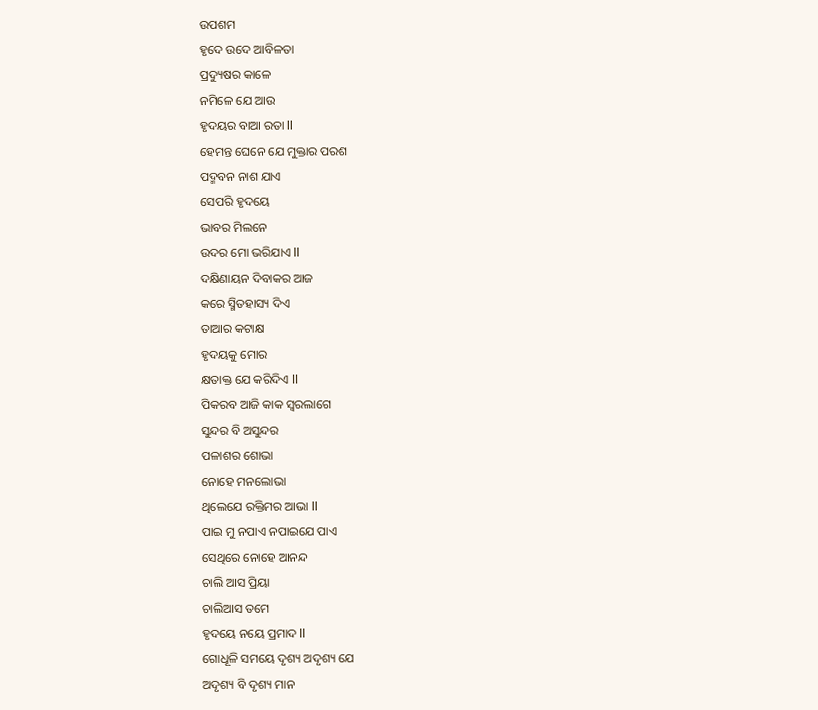ଉପଶମ
ହୃଦେ ଉଦେ ଆବିଳତା
ପ୍ରଦ୍ୟୁଷର କାଳେ
ନମିଳେ ଯେ ଆଉ
ହୃଦୟର ବାଆ ରତା ll
ହେମନ୍ତ ଘେନେ ଯେ ମୁକ୍ତାର ପରଶ
ପଦ୍ମବନ ନାଶ ଯାଏ
ସେପରି ହୃଦୟେ
ଭାବର ମିଲନେ
ଉଦର ମୋ ଭରିଯାଏ ll
ଦକ୍ଷିଣାୟନ ଦିବାକର ଆଜ
କରେ ସ୍ମିତହାସ୍ୟ ଦିଏ
ତାଆର କଟାକ୍ଷ
ହୃଦୟକୁ ମୋର
କ୍ଷତାକ୍ତ ଯେ କରିଦିଏ ll
ପିକରବ ଆଜି କାକ ସ୍ଵରଲାଗେ
ସୁନ୍ଦର ବି ଅସୁନ୍ଦର
ପଳାଶର ଶୋଭା
ନୋହେ ମନଲୋଭା
ଥିଲେଯେ ରକ୍ତିମର ଆଭା ll
ପାଇ ମୁ ନପାଏ ନପାଇଯେ ପାଏ
ସେଥିରେ ନୋହେ ଆନନ୍ଦ
ଚାଲି ଆସ ପ୍ରିୟା
ଚାଲିଆସ ତମେ
ହୃଦୟେ ନୟେ ପ୍ରମାଦ ll
ଗୋଧୂଳି ସମୟେ ଦୃଶ୍ୟ ଅଦୃଶ୍ୟ ଯେ
ଅଦୃଶ୍ୟ ବି ଦୃଶ୍ୟ ମାନ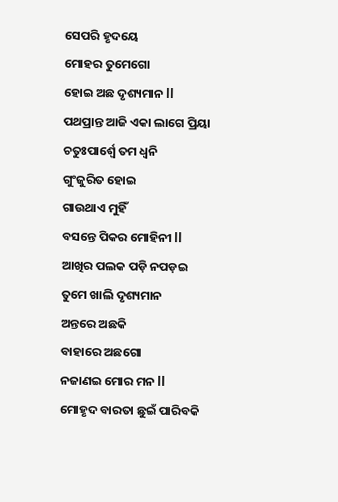ସେପରି ହୃଦୟେ
ମୋହର ତୁମେଗୋ
ହୋଇ ଅଛ ଦୃଶ୍ୟମାନ ll
ପଥପ୍ରାନ୍ତ ଆଜି ଏକା ଲାଗେ ପ୍ରିୟା
ଚତୁଃପାର୍ଶ୍ୱେ ତମ ଧ୍ଵନି
ଗୁଂଜୁରିତ ହୋଇ
ଗାଉଥାଏ ମୁହିଁ
ବସନ୍ତେ ପିକର ମୋହିନୀ ll
ଆଖିର ପଲକ ପଡ଼ି ନପଡ଼ଇ
ତୁମେ ଖାଲି ଦୃଶ୍ୟମାନ
ଅନ୍ତରେ ଅଛକି
ବାହାରେ ଅଛଗୋ
ନଜାଣଇ ମୋର ମନ ll
ମୋହୃଦ ବାରତା ଛୁଇଁ ପାରିବକି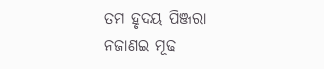ତମ ହୃଦୟ ପିଞ୍ଜରା
ନଜାଣଇ ମୂଢ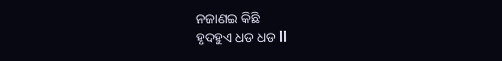ନଜାଣଇ କିଛି
ହୃଦହୁଏ ଧଡ ଧଡ ll